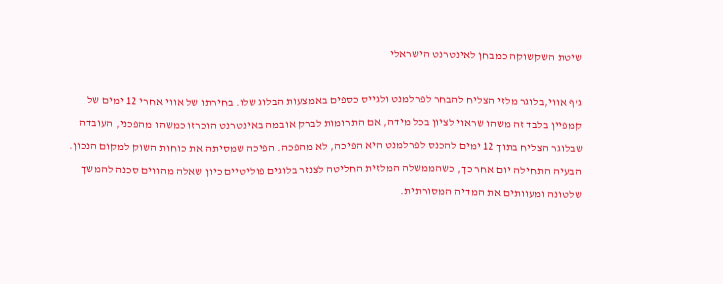שיטת השקשוקה כמבחן לאינטרנט הישראלי

ג'ף אווי,בלוגר מלזי הצליח להבחר לפרלמנט ולגייס כספים באמצעות הבלוג שלו. בחירתו של אווי אחרי 12 ימים של קמפיין בלבד זה משהו שראוי לציון בכל מידה, אם התרומות לברק אובמה באינטרנט הוכרזו כמשהו מהפכני, העובדה שבלוגר הצליח בתוך 12 ימים להכנס לפרלמנט היא הפיכה, לא מהפכה. הפיכה שמסיתה את כוחות השוק למקום הנכון.
הבעיה התחילה יום אחר כך, כשהממשלה המלזית החליטה לצנזר בלוגים פוליטיים כיון שאלה מהווים סכנה להמשך שלטונה ומעוותים את המדיה המסורתית.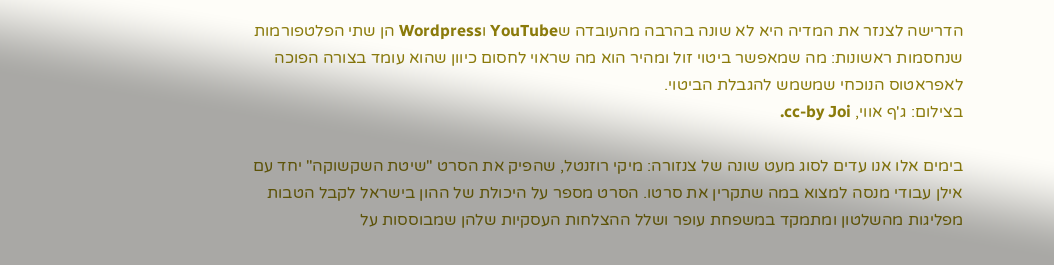הדרישה לצנזר את המדיה היא לא שונה בהרבה מהעובדה שYouTube וWordpress הן שתי הפלטפורמות שנחסמות ראשונות: מה שמאפשר ביטוי זול ומהיר הוא מה שראוי לחסום כיוון שהוא עומד בצורה הפוכה לאפראטוס הנוכחי שמשמש להגבלת הביטוי.
בצילום: ג'ף אווי, cc-by Joi.

בימים אלו אנו עדים לסוג מעט שונה של צנזורה: מיקי רוזנטל, שהפיק את הסרט "שיטת השקשוקה" יחד עם אילן עבודי מנסה למצוא במה שתקרין את סרטו. הסרט מספר על היכולת של ההון בישראל לקבל הטבות מפליגות מהשלטון ומתמקד במשפחת עופר ושלל ההצלחות העסקיות שלהן שמבוססות על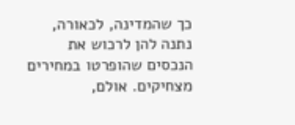כך שהמדינה, לכאורה, נתנה להן לרכוש את הנכסים שהופרטו במחירים מצחיקים. אולם,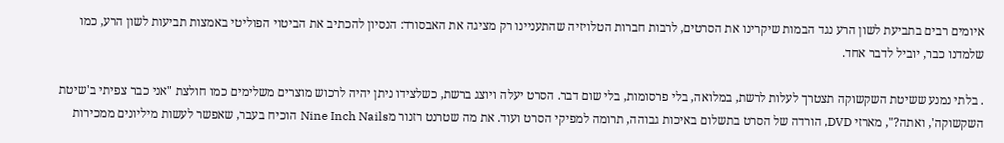איומים רבים בתביעת לשון הרע נגד הבמות שיקרינו את הסרטים, לרבות חברות הטלויזיה שהתעניינו רק מציגה את האבסורד: הנסיון להכתיב את הביטוי הפוליטי באמצות תביעות לשון הרע, כמו שלמדנו כבר, יוביל לדבר אחד.

. בלתי נמנע ששיטת השקשוקה תצטרך לעלות לרשת, במלואה, בלי פרסומות, בלי שום דבר. הסרט יעלה ויוצג ברשת, כשלצידו ניתן יהיה לרכוש מוצרים משלימים כמו חולצת "אני כבר צפיתי ב'שיטת השקשוקה', ואתה?", מארזי DVD, הורדה של הסרט בתשלום באיכות גבוהה, תרומה למפיקי הסרט ועוד. את מה שטרנט רזנור מNine Inch Nails הוכיח בעבר, שאפשר לעשות מיליונים ממכירות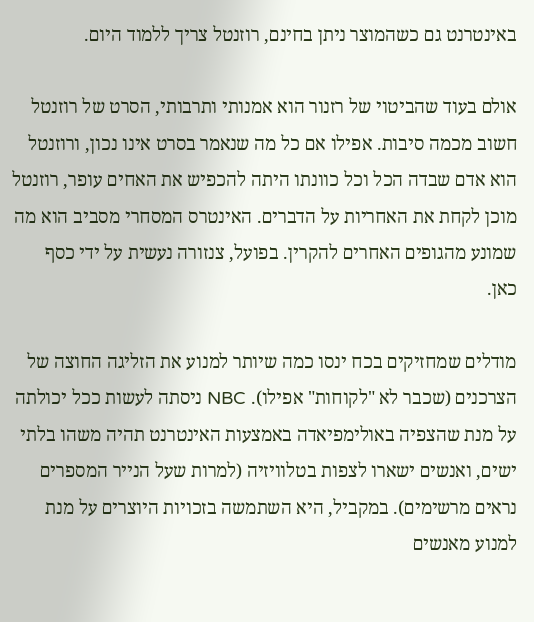באינטרנט גם כשהמוצר ניתן בחינם, רוזנטל צריך ללמוד היום.

אולם בעוד שהביטוי של רזנור הוא אמנותי ותרבותי, הסרט של רוזנטל חשוב מכמה סיבות. אפילו אם כל מה שנאמר בסרט אינו נכון, ורוזנטל הוא אדם שבדה הכל וכל כוונתו היתה להכפיש את האחים עופר, רוזנטל מוכן לקחת את האחריות על הדברים. האינטרס המסחרי מסביב הוא מה שמונע מהגופים האחרים להקרין. בפועל, צנזורה נעשית על ידי כסף כאן.

מודלים שמחזיקים בכח ינסו כמה שיותר למנוע את הזליגה החוצה של הצרכנים (שכבר לא "לקוחות" אפילו). NBC ניסתה לעשות ככל יכולתה על מנת שהצפיה באולימפיאדה באמצעות האינטרנט תהיה משהו בלתי ישים, ואנשים ישארו לצפות בטלוויזיה (למרות שעל הנייר המספרים נראים מרשימים). במקביל, היא השתמשה בזכויות היוצרים על מנת למנוע מאנשים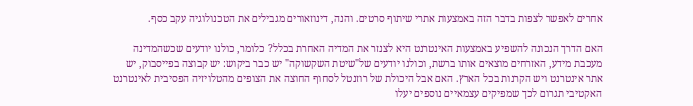אחרים לאפשר לצפות בדבר הזה באמצעות אתרי שיתוף סרטים. והנה, דינוזאורים מגבילים את הטכנולוגיה עקב כסף.

האם הדרך הנכונה להשפיע באמצעות האינטרנט היא לצנזר את המדיה האחרת בכלל? כלומר, כולנו יודעים שכשהמדינה מעכבת מידע, האזרחים מוצאים אותו ברשת, וכולנו יודעים של"שיטת השקשוקה" יש כבר ביקוש: יש קבוצה בפייסבוק, יש אתר אינטרנט ויש הקרנות בכל הארץ. האם אבל היכולת של רוזנטל לסחוף החוצה את הצופים מהטלויזיה הפסיבית לאינטרנט האקטיבי תגרום לכך שמפיקים עצמאיים נוספים יעלו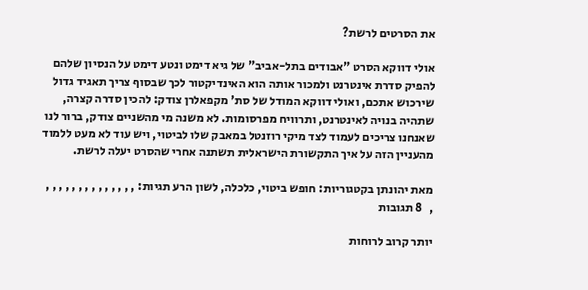את הסרטים לרשת?

אולי דווקא הסרט "אבודים בתל-אביב" של גיא דימט ונטע דימט על הנסיון שלהם להפיק סדרת אינטרנט ולמכור אותה הוא האינדיקטור לכך שבסוף צריך תאגיד גדול שירכוש אתכם, ואולי דווקא המודל של סת' מקפאלרן צודק: להכין סדרה קצרה, שתהיה בנויה לאינטרנט, ותרוויח מפרסומות. לא משנה מי מהשניים צודק, ברור לנו שאנחנו צריכים לעמוד לצד מיקי רוזנטל במאבק שלו לביטוי, ויש עוד לא מעט ללמוד מהעניין הזה על איך התקשורת הישראלית תשתנה אחרי שהסרט יעלה לרשת.

מאת יהונתן בקטגוריות: חופש ביטוי, כלכלה, לשון הרע תגיות: , , , , , , , , , , , , , , ,   8 תגובות

יותר קרוב לרוחות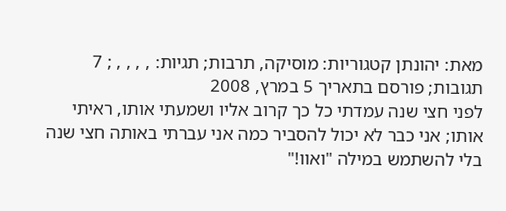מאת: יהונתן קטגוריות: מוסיקה, תרבות; תגיות: , , , , ; 7 תגובות; פורסם בתאריך 5 במרץ, 2008
לפני חצי שנה עמדתי כל כך קרוב אליו ושמעתי אותו, ראיתי אותו; אני כבר לא יכול להסביר כמה אני עברתי באותה חצי שנה בלי להשתמש במילה "ואוו!"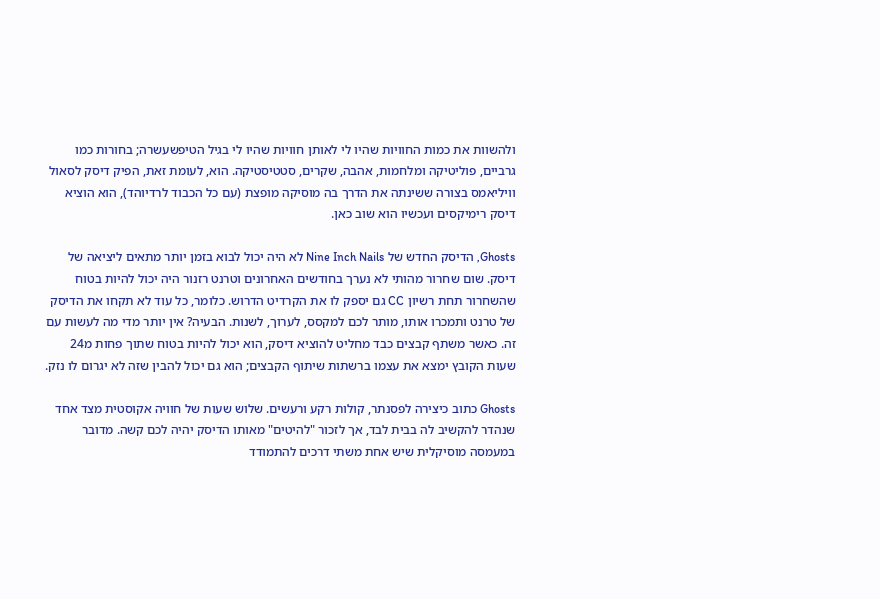ולהשוות את כמות החוויות שהיו לי לאותן חוויות שהיו לי בגיל הטיפשעשרה; בחורות כמו גרביים, פוליטיקה ומלחמות, אהבה, שקרים, סטטיסטיקה. הוא, לעומת זאת, הפיק דיסק לסאול וויליאמס בצורה ששינתה את הדרך בה מוסיקה מופצת (עם כל הכבוד לרדיוהד), הוא הוציא דיסק רימיקסים ועכשיו הוא שוב כאן.

Ghosts, הדיסק החדש של Nine Inch Nails לא היה יכול לבוא בזמן יותר מתאים ליציאה של דיסק. שום שחרור מהותי לא נערך בחודשים האחרונים וטרנט רזנור היה יכול להיות בטוח שהשחרור תחת רשיון CC גם יספק לו את הקרדיט הדרוש. כלומר, כל עוד לא תקחו את הדיסק של טרנט ותמכרו אותו, מותר לכם למקסס, לערוך, לשנות. הבעיה? אין יותר מדי מה לעשות עם זה. כאשר משתף קבצים כבד מחליט להוציא דיסק, הוא יכול להיות בטוח שתוך פחות מ24 שעות הקובץ ימצא את עצמו ברשתות שיתוף הקבצים; הוא גם יכול להבין שזה לא יגרום לו נזק.

Ghosts כתוב כיצירה לפסנתר, קולות רקע ורעשים. שלוש שעות של חוויה אקוסטית מצד אחד שנהדר להקשיב לה בבית לבד, אך לזכור "להיטים" מאותו הדיסק יהיה לכם קשה. מדובר במעמסה מוסיקלית שיש אחת משתי דרכים להתמודד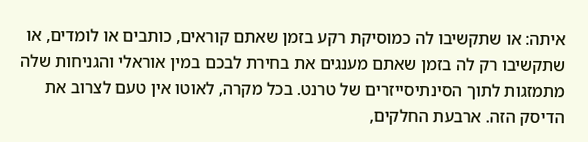איתה: או שתקשיבו לה כמוסיקת רקע בזמן שאתם קוראים, כותבים או לומדים, או שתקשיבו רק לה בזמן שאתם מענגים את בחירת לבכם במין אוראלי והגניחות שלה מתמזגות לתוך הסינתיסייזרים של טרנט. בכל מקרה, לאוטו אין טעם לצרוב את הדיסק הזה. ארבעת החלקים,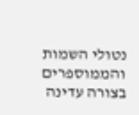נטולי השמות והממוספרים בצורה עדינה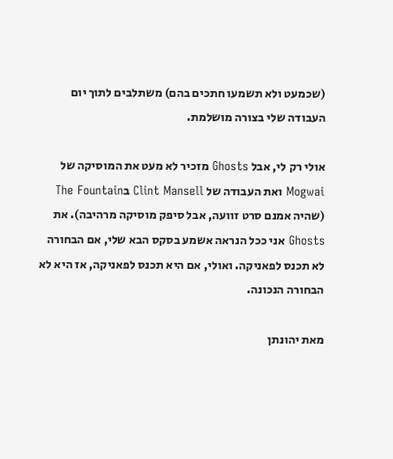(שכמעט ולא תשמעו חתכים בהם) משתלבים לתוך יום העבודה שלי בצורה מושלמת.

אולי רק לי, אבל Ghosts מזכיר לא מעט את המוסיקה של Mogwai ואת העבודה של Clint Mansell בThe Fountain (שהיה אמנם סרט זוועה, אבל סיפק מוסיקה מרהיבה). את Ghosts אני ככל הנראה אשמע בסקס הבא שלי, אם הבחורה לא תכנס לפאניקה. ואולי, אם היא תכנס לפאניקה, אז היא לא הבחורה הנכונה.

מאת יהונתן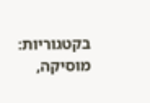בקטגוריות: מוסיקה,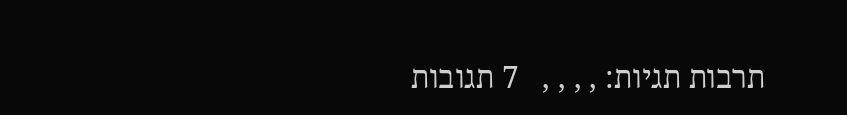תרבות תגיות: , , , ,   7 תגובות